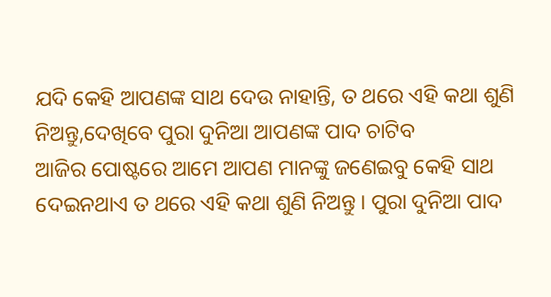ଯଦି କେହି ଆପଣଙ୍କ ସାଥ ଦେଉ ନାହାନ୍ତି, ତ ଥରେ ଏହି କଥା ଶୁଣି ନିଅନ୍ତୁ,ଦେଖିବେ ପୁରା ଦୁନିଆ ଆପଣଙ୍କ ପାଦ ଚାଟିବ
ଆଜିର ପୋଷ୍ଟରେ ଆମେ ଆପଣ ମାନଙ୍କୁ ଜଣେଇବୁ କେହି ସାଥ ଦେଇନଥାଏ ତ ଥରେ ଏହି କଥା ଶୁଣି ନିଅନ୍ତୁ। ପୁରା ଦୁନିଆ ପାଦ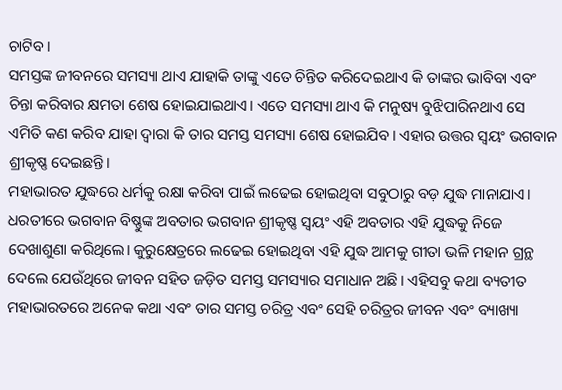ଚାଟିବ।
ସମସ୍ତଙ୍କ ଜୀବନରେ ସମସ୍ୟା ଥାଏ ଯାହାକି ତାଙ୍କୁ ଏତେ ଚିନ୍ତିତ କରିଦେଇଥାଏ କି ତାଙ୍କର ଭାବିବା ଏବଂ ଚିନ୍ତା କରିବାର କ୍ଷମତା ଶେଷ ହୋଇଯାଇଥାଏ। ଏତେ ସମସ୍ୟା ଥାଏ କି ମନୁଷ୍ୟ ବୁଝିପାରିନଥାଏ ସେ ଏମିତି କଣ କରିବ ଯାହା ଦ୍ୱାରା କି ତାର ସମସ୍ତ ସମସ୍ୟା ଶେଷ ହୋଇଯିବ। ଏହାର ଉତ୍ତର ସ୍ଵୟଂ ଭଗବାନ ଶ୍ରୀକୃଷ୍ଣ ଦେଇଛନ୍ତି।
ମହାଭାରତ ଯୁଦ୍ଧରେ ଧର୍ମକୁ ରକ୍ଷା କରିବା ପାଇଁ ଲଢେଇ ହୋଇଥିବା ସବୁଠାରୁ ବଡ଼ ଯୁଦ୍ଧ ମାନାଯାଏ। ଧରତୀରେ ଭଗବାନ ବିଷ୍ଣୁଙ୍କ ଅବତାର ଭଗବାନ ଶ୍ରୀକୃଷ୍ଣ ସ୍ଵୟଂ ଏହି ଅବତାର ଏହି ଯୁଦ୍ଧକୁ ନିଜେ ଦେଖାଶୁଣା କରିଥିଲେ। କୁରୁକ୍ଷେତ୍ରରେ ଲଢେଇ ହୋଇଥିବା ଏହି ଯୁଦ୍ଧ ଆମକୁ ଗୀତା ଭଳି ମହାନ ଗ୍ରନ୍ଥ ଦେଲେ ଯେଉଁଥିରେ ଜୀବନ ସହିତ ଜଡ଼ିତ ସମସ୍ତ ସମସ୍ୟାର ସମାଧାନ ଅଛି। ଏହିସବୁ କଥା ବ୍ୟତୀତ ମହାଭାରତରେ ଅନେକ କଥା ଏବଂ ତାର ସମସ୍ତ ଚରିତ୍ର ଏବଂ ସେହି ଚରିତ୍ରର ଜୀବନ ଏବଂ ବ୍ୟାଖ୍ୟା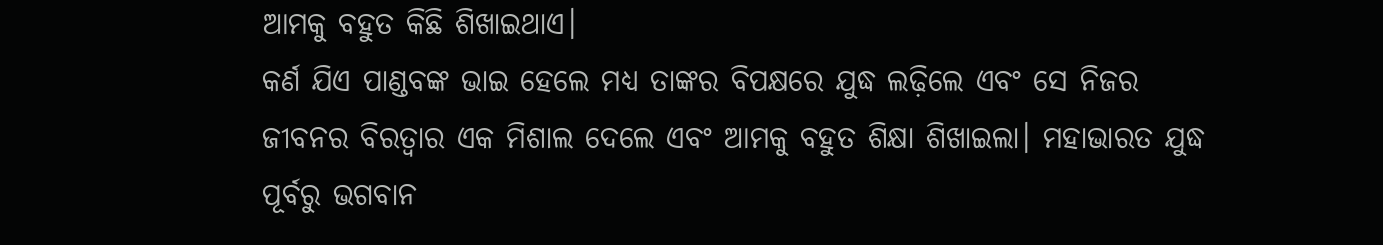ଆମକୁ ବହୁତ କିଛି ଶିଖାଇଥାଏ।
କର୍ଣ ଯିଏ ପାଣ୍ଡବଙ୍କ ଭାଇ ହେଲେ ମଧ୍ୟ ତାଙ୍କର ବିପକ୍ଷରେ ଯୁଦ୍ଧ ଲଢ଼ିଲେ ଏବଂ ସେ ନିଜର ଜୀବନର ବିରତ୍ବାର ଏକ ମିଶାଲ ଦେଲେ ଏବଂ ଆମକୁ ବହୁତ ଶିକ୍ଷା ଶିଖାଇଲା। ମହାଭାରତ ଯୁଦ୍ଧ ପୂର୍ବରୁ ଭଗବାନ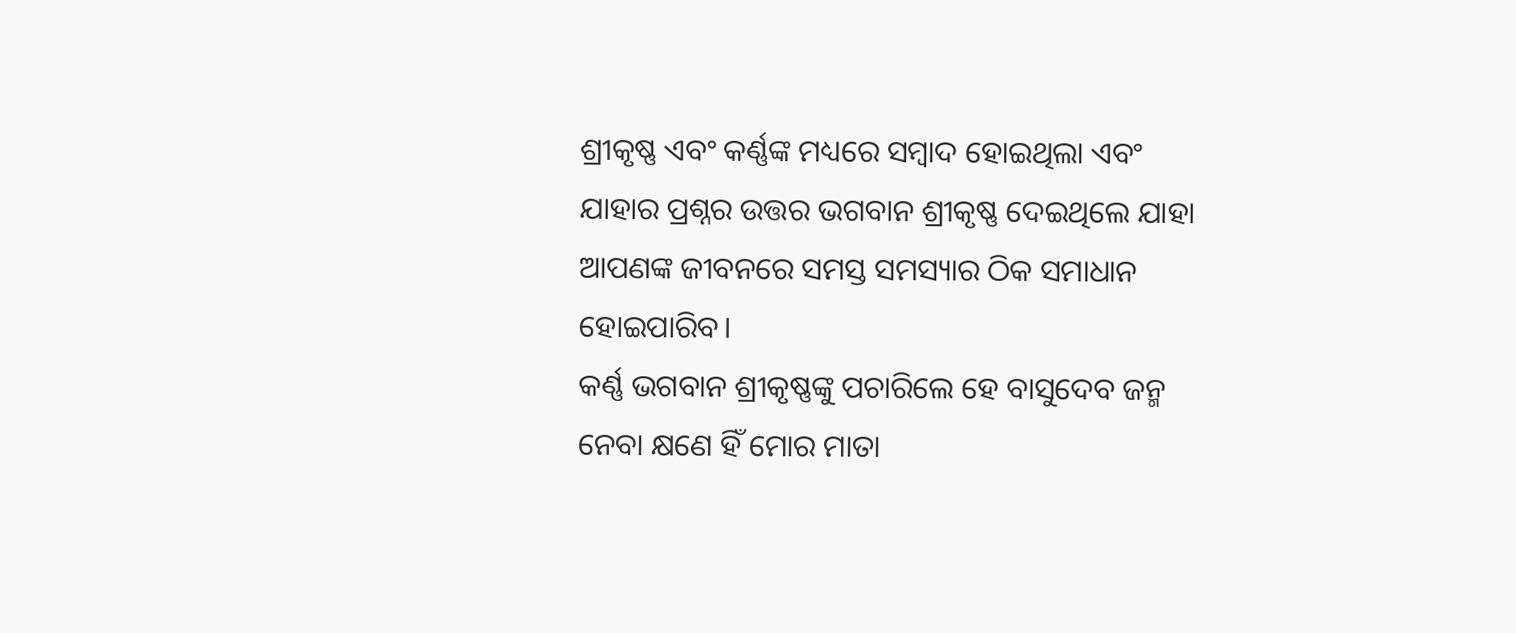ଶ୍ରୀକୃଷ୍ଣ ଏବଂ କର୍ଣ୍ଣଙ୍କ ମଧ୍ୟରେ ସମ୍ବାଦ ହୋଇଥିଲା ଏବଂ ଯାହାର ପ୍ରଶ୍ନର ଉତ୍ତର ଭଗବାନ ଶ୍ରୀକୃଷ୍ଣ ଦେଇଥିଲେ ଯାହା ଆପଣଙ୍କ ଜୀବନରେ ସମସ୍ତ ସମସ୍ୟାର ଠିକ ସମାଧାନ ହୋଇପାରିବ।
କର୍ଣ୍ଣ ଭଗବାନ ଶ୍ରୀକୃଷ୍ଣଙ୍କୁ ପଚାରିଲେ ହେ ବାସୁଦେବ ଜନ୍ମ ନେବା କ୍ଷଣେ ହିଁ ମୋର ମାତା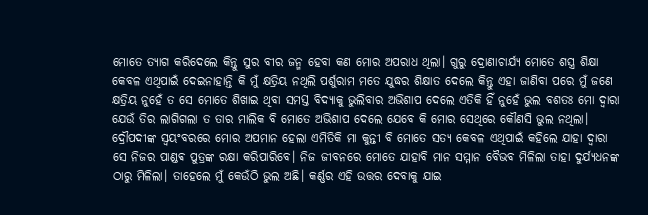ମୋତେ ତ୍ୟାଗ କରିଦେଲେ କିନ୍ତୁ ସୁର ବୀର ଜନ୍ମ ହେବା କଣ ମୋର ଅପରାଧ ଥିଲା। ଗୁରୁ ଦ୍ରୋଣାଚାର୍ଯ୍ୟ ମୋତେ ଶସ୍ତ୍ର ଶିକ୍ଷା କେବଳ ଏଥିପାଇଁ ଦେଇନାହାନ୍ତି କି ମୁଁ କ୍ଷତ୍ରିୟ ନଥିଲି ପର୍ଶୁରାମ ମତେ ଯୁଦ୍ଧର ଶିକ୍ଷାତ ଦେଲେ କିନ୍ତୁ ଏହା ଜାଣିବା ପରେ ମୁଁ ଜଣେ କ୍ଷତ୍ରିୟ ନୁହେଁ ତ ସେ ମୋତେ ଶିଖାଇ ଥିବା ସମସ୍ତ ବିଦ୍ୟାକୁ ଭୁଲିବାର ଅଭିଶାପ ଦେଲେ ଏତିକି ହିଁ ନୁହେଁ ଭୁଲ ବଶତଃ ମୋ ଦ୍ୱାରା ଯେଉଁ ତିର ଲାଗିଗଲା ତ ତାର ମାଲିକ ବି ମୋତେ ଅଭିଶାପ ଦେଲେ ଯେବେ କି ମୋର ସେଥିରେ କୌଣସି ଭୁଲ ନଥିଲା।
ଦ୍ରୌପଦୀଙ୍କ ସ୍ୱୟଂବରରେ ମୋର ଅପମାନ ହେଲା ଏମିତିକି ମା କୁନ୍ତୀ ବି ମୋତେ ସତ୍ୟ କେବଳ ଏଥିପାଇଁ କହିଲେ ଯାହା ଦ୍ୱାରା ସେ ନିଜର ପାଣ୍ଡଵ ପୁତ୍ରଙ୍କ ରକ୍ଷା କରିପାରିବେ। ନିଜ ଜୀବନରେ ମୋତେ ଯାହାବି ମାନ ସମ୍ମାନ ବୈଭବ ମିଳିଲା ତାହା ଦୁର୍ଯ୍ୟଧନଙ୍କ ଠାରୁ ମିଳିଲା। ତାହେଲେ ମୁଁ କେଉଁଠି ଭୁଲ ଅଛି। କର୍ଣ୍ଣର ଏହି ଉତ୍ତର ଦେବାକୁ ଯାଇ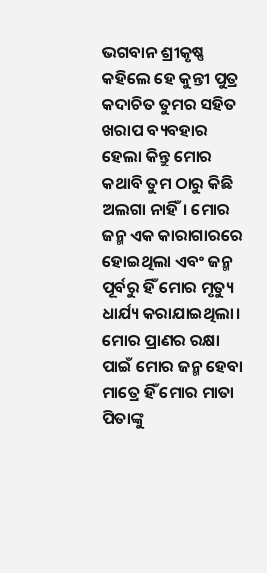ଭଗବାନ ଶ୍ରୀକୃଷ୍ଣ କହିଲେ ହେ କୁନ୍ତୀ ପୁତ୍ର କଦାଚିତ ତୁମର ସହିତ ଖରାପ ବ୍ୟବହାର ହେଲା କିନ୍ତୁ ମୋର କଥାବି ତୁମ ଠାରୁ କିଛି ଅଲଗା ନାହିଁ। ମୋର ଜନ୍ମ ଏକ କାରାଗାରରେ ହୋଇଥିଲା ଏବଂ ଜନ୍ମ ପୂର୍ବରୁ ହିଁ ମୋର ମୃତ୍ୟୁ ଧାର୍ଯ୍ୟ କରାଯାଇଥିଲା। ମୋର ପ୍ରାଣର ରକ୍ଷା ପାଇଁ ମୋର ଜନ୍ମ ହେବା ମାତ୍ରେ ହିଁ ମୋର ମାତା ପିତାଙ୍କୁ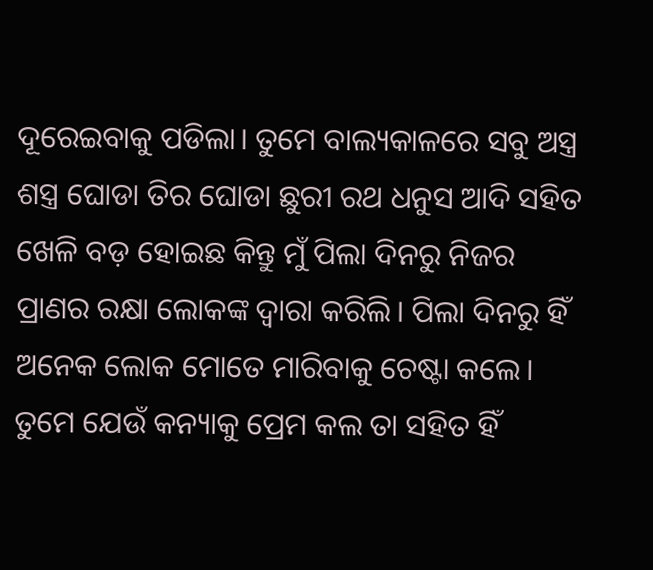ଦୂରେଇବାକୁ ପଡିଲା। ତୁମେ ବାଲ୍ୟକାଳରେ ସବୁ ଅସ୍ତ୍ର ଶସ୍ତ୍ର ଘୋଡା ତିର ଘୋଡା ଛୁରୀ ରଥ ଧନୁସ ଆଦି ସହିତ ଖେଳି ବଡ଼ ହୋଇଛ କିନ୍ତୁ ମୁଁ ପିଲା ଦିନରୁ ନିଜର ପ୍ରାଣର ରକ୍ଷା ଲୋକଙ୍କ ଦ୍ୱାରା କରିଲି। ପିଲା ଦିନରୁ ହିଁ ଅନେକ ଲୋକ ମୋତେ ମାରିବାକୁ ଚେଷ୍ଟା କଲେ।
ତୁମେ ଯେଉଁ କନ୍ୟାକୁ ପ୍ରେମ କଲ ତା ସହିତ ହିଁ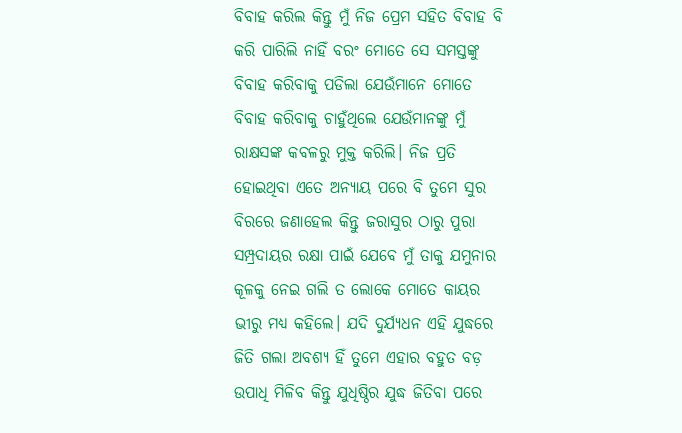ବିବାହ କରିଲ କିନ୍ତୁ ମୁଁ ନିଜ ପ୍ରେମ ସହିତ ବିବାହ ବି କରି ପାରିଲି ନାହିଁ ବରଂ ମୋତେ ସେ ସମସ୍ତଙ୍କୁ ବିବାହ କରିବାକୁ ପଡିଲା ଯେଉଁମାନେ ମୋତେ ବିବାହ କରିବାକୁ ଚାହୁଁଥିଲେ ଯେଉଁମାନଙ୍କୁ ମୁଁ ରାକ୍ଷସଙ୍କ କବଳରୁ ମୁକ୍ତ କରିଲି। ନିଜ ପ୍ରତି ହୋଇଥିବା ଏତେ ଅନ୍ୟାୟ ପରେ ବି ତୁମେ ସୁର ବିରରେ ଜଣାହେଲ କିନ୍ତୁ ଜରାସୁର ଠାରୁ ପୁରା ସମ୍ପ୍ରଦାୟର ରକ୍ଷା ପାଇଁ ଯେବେ ମୁଁ ତାକୁ ଯମୁନାର କୂଳକୁ ନେଇ ଗଲି ତ ଲୋକେ ମୋତେ କାୟର ଭୀରୁ ମଧ୍ୟ କହିଲେ। ଯଦି ଦୁର୍ଯ୍ୟଧନ ଏହି ଯୁଦ୍ଧରେ ଜିତି ଗଲା ଅବଶ୍ୟ ହିଁ ତୁମେ ଏହାର ବହୁତ ବଡ଼ ଉପାଧି ମିଳିବ କିନ୍ତୁ ଯୁଧିଷ୍ଠିର ଯୁଦ୍ଧ ଜିତିବା ପରେ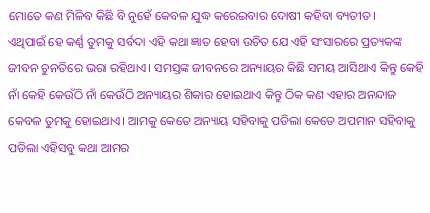ମୋତେ କଣ ମିଳିବ କିଛି ବି ନୁହେଁ କେବଳ ଯୁଦ୍ଧ କରେଇବାର ଦୋଷୀ କହିବା ବ୍ୟତୀତ।
ଏଥିପାଇଁ ହେ କର୍ଣ୍ଣ ତୁମକୁ ସର୍ବଦା ଏହି କଥା ଜ୍ଞାତ ହେବା ଉଚିତ ଯେ ଏହି ସଂସାରରେ ପ୍ରତ୍ୟକଙ୍କ ଜୀବନ ଚୁନତିରେ ଭରା ରହିଥାଏ। ସମସ୍ତଙ୍କ ଜୀବନରେ ଅନ୍ୟାୟର କିଛି ସମୟ ଆସିଥାଏ କିନ୍ତୁ କେହି ନାଁ କେହି କେଉଁଠି ନାଁ କେଉଁଠି ଅନ୍ୟାୟର ଶିକାର ହୋଇଥାଏ କିନ୍ତୁ ଠିକ କଣ ଏହାର ଅନନ୍ଦାଜ କେବଳ ତୁମକୁ ହୋଇଥାଏ। ଆମକୁ କେତେ ଅନ୍ୟାୟ ସହିବାକୁ ପଡିଲା କେତେ ଅପମାନ ସହିବାକୁ ପଡିଲା ଏହିସବୁ କଥା ଆମର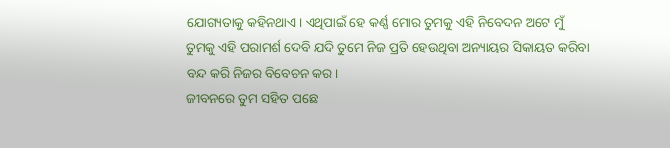ଯୋଗ୍ୟତାକୁ କହିନଥାଏ। ଏଥିପାଇଁ ହେ କର୍ଣ୍ଣ ମୋର ତୁମକୁ ଏହି ନିବେଦନ ଅଟେ ମୁଁ ତୁମକୁ ଏହି ପରାମର୍ଶ ଦେବି ଯଦି ତୁମେ ନିଜ ପ୍ରତି ହେଉଥିବା ଅନ୍ୟାୟର ସିକାୟତ କରିବା ବନ୍ଦ କରି ନିଜର ବିବେଚନ କର।
ଜୀବନରେ ତୁମ ସହିତ ପଛେ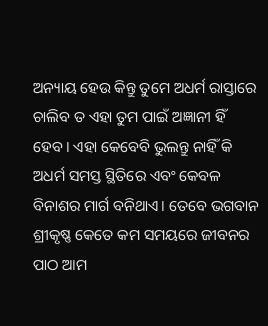ଅନ୍ୟାୟ ହେଉ କିନ୍ତୁ ତୁମେ ଅଧର୍ମ ରାସ୍ତାରେ ଚାଲିବ ତ ଏହା ତୁମ ପାଇଁ ଅଜ୍ଞାନୀ ହିଁ ହେବ। ଏହା କେବେବି ଭୁଲନ୍ତୁ ନାହିଁ କି ଅଧର୍ମ ସମସ୍ତ ସ୍ଥିତିରେ ଏବଂ କେବଳ ବିନାଶର ମାର୍ଗ ବନିଥାଏ। ତେବେ ଭଗବାନ ଶ୍ରୀକୃଷ୍ଣ କେତେ କମ ସମୟରେ ଜୀବନର ପାଠ ଆମ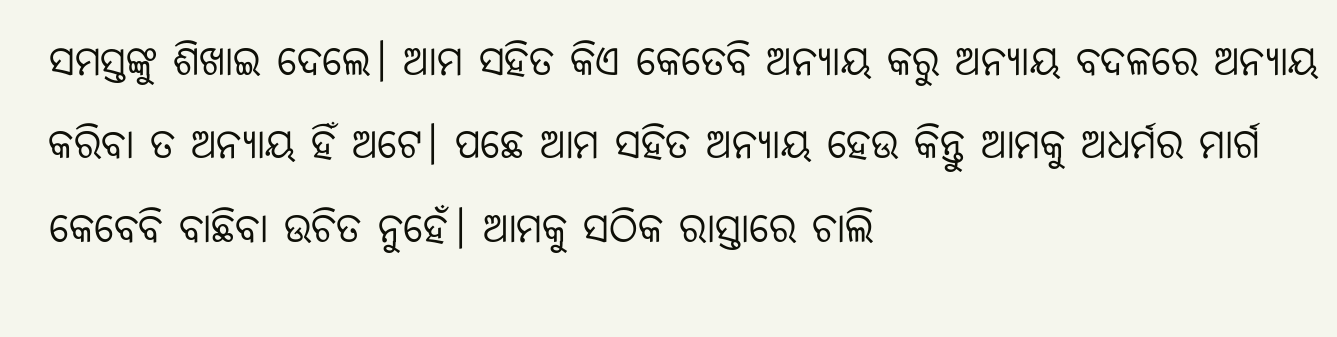ସମସ୍ତଙ୍କୁ ଶିଖାଇ ଦେଲେ। ଆମ ସହିତ କିଏ କେତେବି ଅନ୍ୟାୟ କରୁ ଅନ୍ୟାୟ ବଦଳରେ ଅନ୍ୟାୟ କରିବା ତ ଅନ୍ୟାୟ ହିଁ ଅଟେ। ପଛେ ଆମ ସହିତ ଅନ୍ୟାୟ ହେଉ କିନ୍ତୁ ଆମକୁ ଅଧର୍ମର ମାର୍ଗ କେବେବି ବାଛିବା ଉଚିତ ନୁହେଁ। ଆମକୁ ସଠିକ ରାସ୍ତାରେ ଚାଲି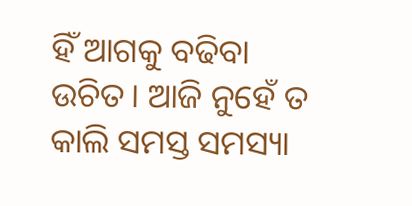ହିଁ ଆଗକୁ ବଢିବା ଉଚିତ। ଆଜି ନୁହେଁ ତ କାଲି ସମସ୍ତ ସମସ୍ୟା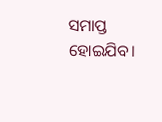ସମାପ୍ତ ହୋଇଯିବ।